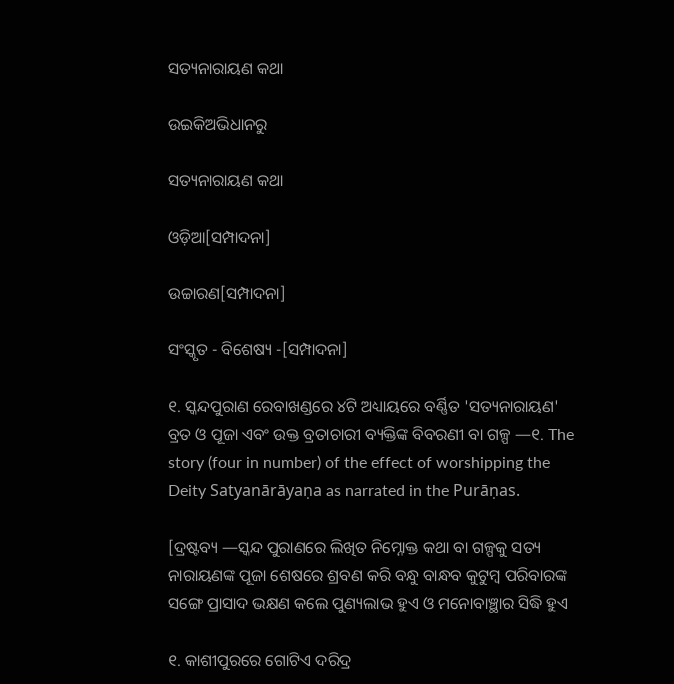ସତ୍ୟନାରାୟଣ କଥା

ଉଇକିଅଭିଧାନ‌ରୁ

ସତ୍ୟନାରାୟଣ କଥା

ଓଡ଼ିଆ[ସମ୍ପାଦନା]

ଉଚ୍ଚାରଣ[ସମ୍ପାଦନା]

ସଂସ୍କୃତ - ବିଶେଷ୍ୟ -[ସମ୍ପାଦନା]

୧. ସ୍କନ୍ଦପୁରାଣ ରେବାଖଣ୍ଡରେ ୪ଟି ଅଧ୍ୟାୟରେ ବର୍ଣ୍ଣିତ 'ସତ୍ୟନାରାୟଣ' ବ୍ରତ ଓ ପୂଜା ଏବଂ ଉକ୍ତ ବ୍ରତାଚାରୀ ବ୍ୟକ୍ତିଙ୍କ ବିବରଣୀ ବା ଗଳ୍ପ —୧. The story (four in number) of the effect of worshipping the Deity Satyanārāyaṇa as narrated in the Purāṇas.

[ଦ୍ରଷ୍ଟବ୍ୟ —ସ୍କନ୍ଦ ପୁରାଣରେ ଲିଖିତ ନିମ୍ନୋକ୍ତ କଥା ବା ଗଳ୍ପକୁ ସତ୍ୟ ନାରାୟଣଙ୍କ ପୂଜା ଶେଷରେ ଶ୍ରବଣ କରି ବନ୍ଧୁ ବାନ୍ଧବ କୁଟୁମ୍ୱ ପରିବାରଙ୍କ ସଙ୍ଗେ ପ୍ରାସାଦ ଭକ୍ଷଣ କଲେ ପୁଣ୍ୟଲାଭ ହୁଏ ଓ ମନୋବାଞ୍ଛାର ସିଦ୍ଧି ହୁଏ

୧. କାଶୀପୁରରେ ଗୋଟିଏ ଦରିଦ୍ର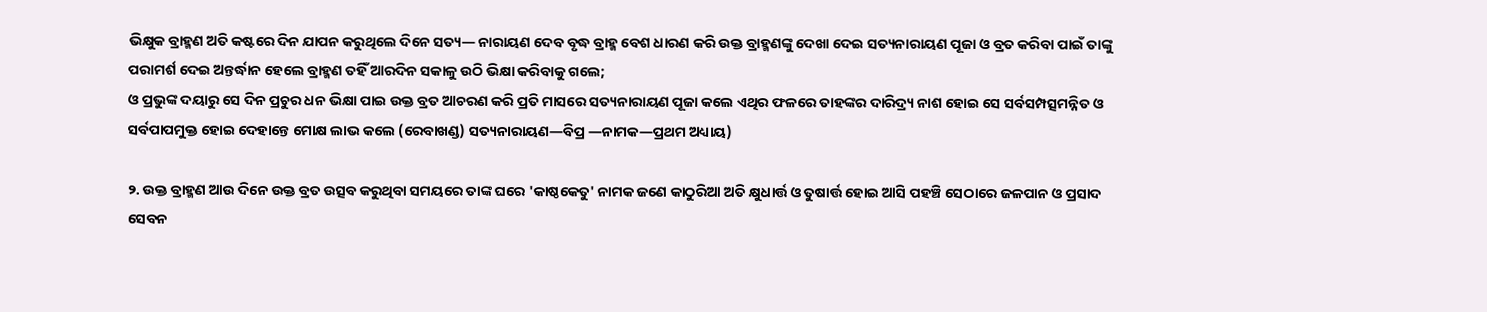ଭିକ୍ଷୁକ ବ୍ରାହ୍ମଣ ଅତି କଷ୍ଟରେ ଦିନ ଯାପନ କରୁଥିଲେ ଦିନେ ସତ୍ୟ— ନାରାୟଣ ଦେବ ବୃଦ୍ଧ ବ୍ରାହ୍ମ ବେଶ ଧାରଣ କରି ଉକ୍ତ ବ୍ରାହ୍ମଣଙ୍କୁ ଦେଖା ଦେଇ ସତ୍ୟନାରାୟଣ ପୂଜା ଓ ବ୍ରତ କରିବା ପାଇଁ ତାଙ୍କୁ ପରାମର୍ଶ ଦେଇ ଅନ୍ତର୍ଦ୍ଧାନ ହେଲେ ବ୍ରାହ୍ମଣ ତହିଁ ଆରଦିନ ସକାଳୁ ଉଠି ଭିକ୍ଷା କରିବାକୁ ଗଲେ;
ଓ ପ୍ରଭୁଙ୍କ ଦୟାରୁ ସେ ଦିନ ପ୍ରଚୁର ଧନ ଭିକ୍ଷା ପାଇ ଉକ୍ତ ବ୍ରତ ଆଚରଣ କରି ପ୍ରତି ମାସରେ ସତ୍ୟନାରାୟଣ ପୂଜା କଲେ ଏଥିର ଫଳରେ ତାହଙ୍କର ଦାରିଦ୍ର୍ୟ ନାଶ ହୋଇ ସେ ସର୍ବସମ୍ପତ୍ସମନ୍ନିତ ଓ ସର୍ବପାପମୁକ୍ତ ହୋଇ ଦେହାନ୍ତେ ମୋକ୍ଷ ଲାଭ କଲେ (ରେବାଖଣ୍ଡ) ସତ୍ୟନାରାୟଣ—ବିପ୍ର —ନାମକ—ପ୍ରଥମ ଅଧ୍ୟାୟ)

୨. ଉକ୍ତ ବ୍ରାହ୍ମଣ ଆଉ ଦିନେ ଉକ୍ତ ବ୍ରତ ଉତ୍ସବ କରୁଥିବା ସମୟରେ ତାଙ୍କ ଘରେ 'କାଷ୍ଠକେତୁ' ନାମକ ଜଣେ କାଠୁରିଆ ଅତି କ୍ଷୁଧାର୍ତ୍ତ ଓ ତୁଷାର୍ତ୍ତ ହୋଇ ଆସି ପହଞ୍ଚି ସେଠାରେ ଜଳପାନ ଓ ପ୍ରସାଦ ସେବନ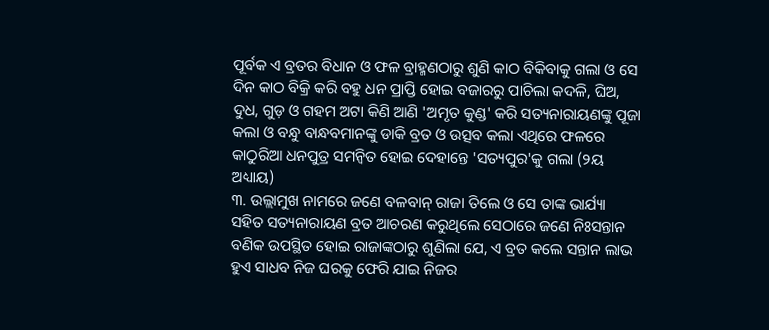ପୂର୍ବକ ଏ ବ୍ରତର ବିଧାନ ଓ ଫଳ ବ୍ରାହ୍ମଣଠାରୁ ଶୁଣି କାଠ ବିକିବାକୁ ଗଲା ଓ ସେ ଦିନ କାଠ ବିକ୍ରି କରି ବହୁ ଧନ ପ୍ରାପ୍ତି ହୋଇ ବଜାରରୁ ପାଚିଲା କଦଳି, ଘିଅ, ଦୁଧ, ଗୁଡ଼ ଓ ଗହମ ଅଟା କିଣି ଆଣି 'ଅମୃତ କୁଣ୍ଡ' କରି ସତ୍ୟନାରାୟଣଙ୍କୁ ପୂଜା କଲା ଓ ବନ୍ଧୁ ବାନ୍ଧବମାନଙ୍କୁ ଡାକି ବ୍ରତ ଓ ଉତ୍ସବ କଲା ଏଥିରେ ଫଳରେ କାଠୁରିଆ ଧନପୁତ୍ର ସମନ୍ୱିତ ହୋଇ ଦେହାନ୍ତେ 'ସତ୍ୟପୁର'କୁ ଗଲା (୨ୟ ଅଧ୍ୟାୟ)
୩. ଉଲ୍ଲାମୁଖ ନାମରେ ଜଣେ ବଳବାନ୍ ରାଜା ତିଲେ ଓ ସେ ତାଙ୍କ ଭାର୍ଯ୍ୟା ସହିତ ସତ୍ୟନାରାୟଣ ବ୍ରତ ଆଚରଣ କରୁଥିଲେ ସେଠାରେ ଜଣେ ନିଃସନ୍ତାନ ବଣିକ ଉପସ୍ଥିତ ହୋଇ ରାଜାଙ୍କଠାରୁ ଶୁଣିଲା ଯେ, ଏ ବ୍ରତ କଲେ ସନ୍ତାନ ଲାଭ ହୁଏ ସାଧବ ନିଜ ଘରକୁ ଫେରି ଯାଇ ନିଜର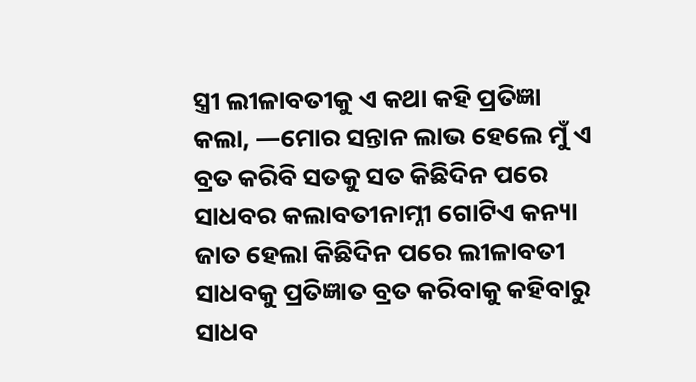ସ୍ତ୍ରୀ ଲୀଳାବତୀକୁ ଏ କଥା କହି ପ୍ରତିଜ୍ଞା କଲା, —ମୋର ସନ୍ତାନ ଲାଭ ହେଲେ ମୁଁ ଏ ବ୍ରତ କରିବି ସତକୁ ସତ କିଛିଦିନ ପରେ ସାଧବର କଲାବତୀନାମ୍ନୀ ଗୋଟିଏ କନ୍ୟା ଜାତ ହେଲା କିଛିଦିନ ପରେ ଲୀଳାବତୀ ସାଧବକୁ ପ୍ରତିଜ୍ଞାତ ବ୍ରତ କରିବାକୁ କହିବାରୁ ସାଧବ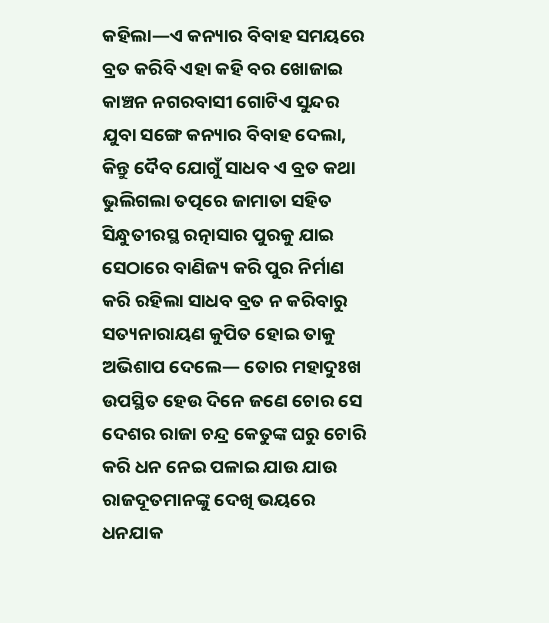କହିଲା—ଏ କନ୍ୟାର ବିବାହ ସମୟରେ ବ୍ରତ କରିବି ଏହା କହି ବର ଖୋଜାଇ କାଞ୍ଚନ ନଗରବାସୀ ଗୋଟିଏ ସୁନ୍ଦର ଯୁବା ସଙ୍ଗେ କନ୍ୟାର ବିବାହ ଦେଲା, କିନ୍ତୁ ଦୈବ ଯୋଗୁଁ ସାଧବ ଏ ବ୍ରତ କଥା ଭୁଲିଗଲା ତତ୍ପରେ ଜାମାତା ସହିତ ସିନ୍ଧୁତୀରସ୍ଥ ରତ୍ନାସାର ପୁରକୁ ଯାଇ ସେଠାରେ ବାଣିଜ୍ୟ କରି ପୁର ନିର୍ମାଣ କରି ରହିଲା ସାଧବ ବ୍ରତ ନ କରିବାରୁ ସତ୍ୟନାରାୟଣ କୁପିତ ହୋଇ ତାକୁ ଅଭିଶାପ ଦେଲେ— ତୋର ମହାଦୁଃଖ ଉପସ୍ଥିତ ହେଉ ଦିନେ ଜଣେ ଚୋର ସେ ଦେଶର ରାଜା ଚନ୍ଦ୍ର କେତୁଙ୍କ ଘରୁ ଚୋରି କରି ଧନ ନେଇ ପଳାଇ ଯାଉ ଯାଉ ରାଜଦୂତମାନଙ୍କୁ ଦେଖି ଭୟରେ ଧନଯାକ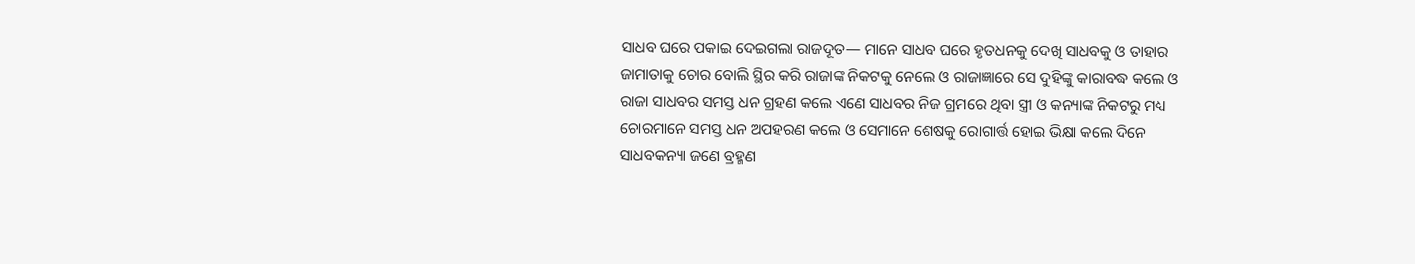ସାଧବ ଘରେ ପକାଇ ଦେଇଗଲା ରାଜଦୂତ— ମାନେ ସାଧବ ଘରେ ହୃତଧନକୁ ଦେଖି ସାଧବକୁ ଓ ତାହାର ଜାମାତାକୁ ଚୋର ବୋଲି ସ୍ଥିର କରି ରାଜାଙ୍କ ନିକଟକୁ ନେଲେ ଓ ରାଜାଜ୍ଞାରେ ସେ ଦୁହିଙ୍କୁ କାରାବଦ୍ଧ କଲେ ଓ ରାଜା ସାଧବର ସମସ୍ତ ଧନ ଗ୍ରହଣ କଲେ ଏଣେ ସାଧବର ନିଜ ଗ୍ରମରେ ଥିବା ସ୍ତ୍ରୀ ଓ କନ୍ୟାଙ୍କ ନିକଟରୁ ମଧ୍ୟ ଚୋରମାନେ ସମସ୍ତ ଧନ ଅପହରଣ କଲେ ଓ ସେମାନେ ଶେଷକୁ ରୋଗାର୍ତ୍ତ ହୋଇ ଭିକ୍ଷା କଲେ ଦିନେ ସାଧବକନ୍ୟା ଜଣେ ବ୍ରହ୍ମଣ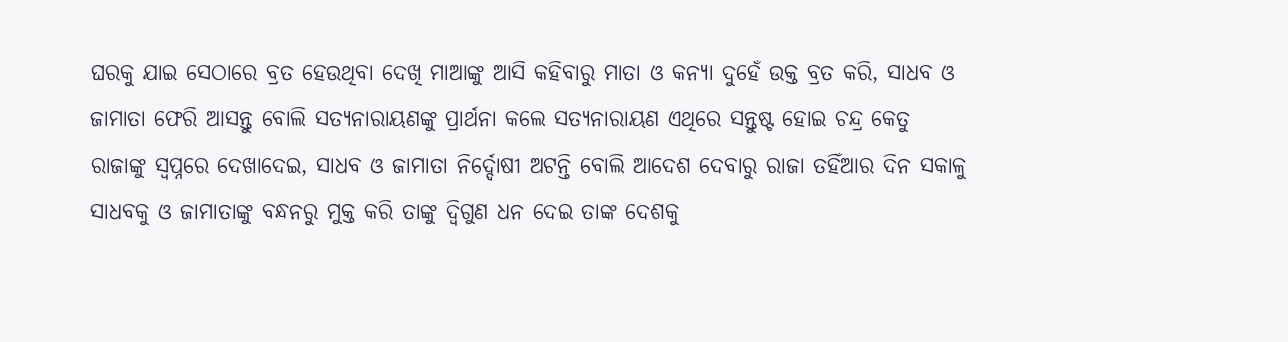ଘରକୁ ଯାଇ ସେଠାରେ ବ୍ରତ ହେଉଥିବା ଦେଖି ମାଆଙ୍କୁ ଆସି କହିବାରୁ ମାତା ଓ କନ୍ୟା ଦୁହେଁ ଉକ୍ତ ବ୍ରତ କରି, ସାଧବ ଓ ଜାମାତା ଫେରି ଆସନ୍ତୁ ବୋଲି ସତ୍ୟନାରାୟଣଙ୍କୁ ପ୍ରାର୍ଥନା କଲେ ସତ୍ୟନାରାୟଣ ଏଥିରେ ସନ୍ତୁଷ୍ଟ ହୋଇ ଚନ୍ଦ୍ର କେତୁ ରାଜାଙ୍କୁ ସ୍ୱପ୍ନରେ ଦେଖାଦେଇ, ସାଧବ ଓ ଜାମାତା ନିର୍ଦ୍ଦୋଷୀ ଅଟନ୍ତି ବୋଲି ଆଦେଶ ଦେବାରୁ ରାଜା ତହିଁଆର ଦିନ ସକାଳୁ ସାଧବକୁ ଓ ଜାମାତାଙ୍କୁ ବନ୍ଧନରୁ ମୁକ୍ତ କରି ତାଙ୍କୁ ଦ୍ୱିଗୁଣ ଧନ ଦେଇ ତାଙ୍କ ଦେଶକୁ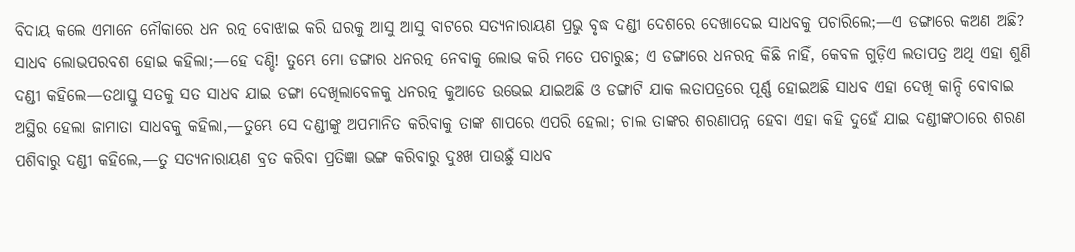ବିଦାୟ କଲେ ଏମାନେ ନୌକାରେ ଧନ ରତ୍ନ ବୋଝାଇ କରି ଘରକୁ ଆସୁ ଆସୁ ବାଟରେ ସତ୍ୟନାରାୟଣ ପ୍ରଭୁ ବୃଦ୍ଧ ଦଣ୍ଡୀ ଦେଶରେ ଦେଖାଦେଇ ସାଧବକୁ ପଚାରିଲେ;—ଏ ଡଙ୍ଗାରେ କଅଣ ଅଛି? ସାଧବ ଲୋଭପରବଶ ହୋଇ କହିଲା;—ହେ ଦଣ୍ଡି! ତୁମ୍ଭେ ମୋ ଡଙ୍ଗାର ଧନରତ୍ନ ନେବାକୁ ଲୋଭ କରି ମତେ ପଚାରୁଛ; ଏ ଡଙ୍ଗାରେ ଧନରତ୍ନ କିଛି ନାହିଁ, କେବଳ ଗୁଡ଼ିଏ ଲତାପତ୍ର ଅଥି ଏହା ଶୁଣି ଦଣ୍ଡୀ କହିଲେ—ତଥାସ୍ତୁ ସତକୁ ସତ ସାଧବ ଯାଇ ଡଙ୍ଗା ଦେଖିଲାବେଳକୁ ଧନରତ୍ନ କୁଆଡେ ଉଭେଇ ଯାଇଅଛି ଓ ଡଙ୍ଗାଟି ଯାକ ଲତାପତ୍ରରେ ପୂର୍ଣ୍ଣ ହୋଇଅଛି ସାଧବ ଏହା ଦେଖି କାନ୍ଦି ବୋବାଇ ଅସ୍ଥିର ହେଲା ଜାମାତା ସାଧବକୁ କହିଲା,—ତୁମ୍ଭେ ସେ ଦଣ୍ଡୀଙ୍କୁ ଅପମାନିତ କରିବାକୁ ତାଙ୍କ ଶାପରେ ଏପରି ହେଲା; ଚାଲ ତାଙ୍କର ଶରଣାପନ୍ନ ହେବା ଏହା କହି ଦୁହେଁ ଯାଇ ଦଣ୍ଡୀଙ୍କଠାରେ ଶରଣ ପଶିବାରୁ ଦଣ୍ଡୀ କହିଲେ,—ତୁ ସତ୍ୟନାରାୟଣ ବ୍ରତ କରିବା ପ୍ରତିଜ୍ଞା ଭଙ୍ଗ କରିବାରୁ ଦୁଃଖ ପାଉଛୁଁ ସାଧବ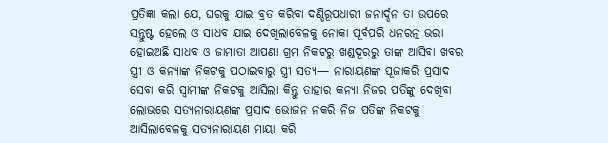ପ୍ରତିଜ୍ଞା କଲା ଯେ, ଘରକୁ ଯାଇ ବ୍ରତ କରିବା ଦଣ୍ଡିରୂପଧାରୀ ଜନାର୍ଦ୍ଦନ ତା ଉପରେ ସନ୍ତୁଷ୍ଟ ହେଲେ ଓ ସାଧବ ଯାଇ ଦେଖିଲାବେଳକୁ ନୋକା ପୂର୍ବପରି ଧନରତ୍ନ ଭରା ହୋଇଅଛି ସାଧବ ଓ ଜାମାତା ଆପଣା ଗ୍ରମ ନିକଟରୁ ଖଣ୍ଡଦୂରରୁ ତାଙ୍କ ଆସିବା ଖବର ସ୍ତ୍ରୀ ଓ କନ୍ୟାଙ୍କ ନିକଟକୁ ପଠାଇବାରୁ ସ୍ତ୍ରୀ ସତ୍ୟ— ନାରାୟଣଙ୍କ ପୂଜାକରି ପ୍ରସାଦ ସେବା କରି ସ୍ୱାମୀଙ୍କ ନିକଟକୁ ଆସିଲା କିନ୍ତୁ ତାହାର କନ୍ୟା ନିଜର ପତିଙ୍କୁ ଦେଖିବା ଲୋଭରେ ସତ୍ୟନାରାୟଣଙ୍କ ପ୍ରସାଦ ଭୋଜନ ନକରି ନିଜ ପତିଙ୍କ ନିକଟକୁ ଆସିଲାବେଳକୁ ସତ୍ୟନାରାୟଣ ମାୟା କରି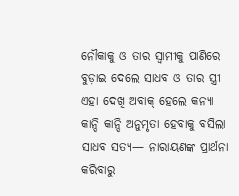ନୌକାକୁ ଓ ତାର ସ୍ୱାମୀକୁ ପାଣିରେ ବୁଡ଼ାଇ ଦେଲେ ସାଧବ ଓ ତାର ସ୍ତ୍ରୀ ଏହା ଦେଖି ଅବାକ୍ ହେଲେ କନ୍ୟା କାନ୍ଦି କାନ୍ଦି ଅନୁମୃତା ହେବାକୁ ବସିଲା ସାଧବ ସତ୍ୟ— ନାରାୟଣଙ୍କ ପ୍ରାର୍ଥନା କରିବାରୁ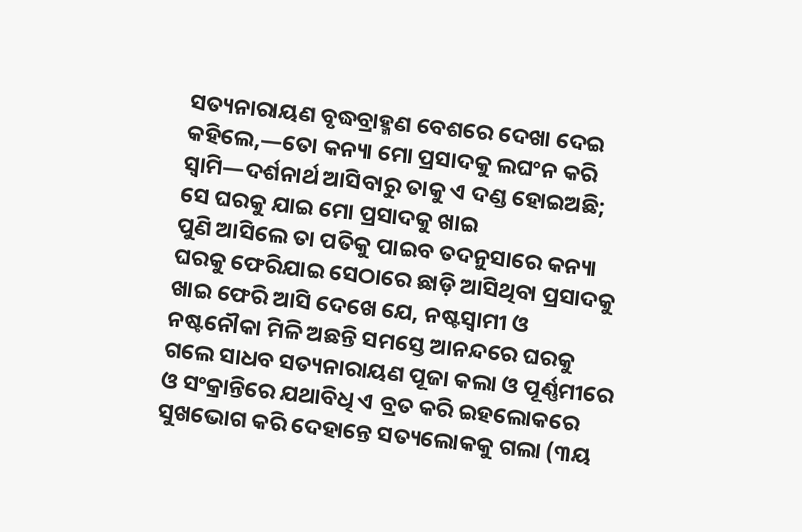ସତ୍ୟନାରାୟଣ ବୃଦ୍ଧବ୍ରାହ୍ମଣ ବେଶରେ ଦେଖା ଦେଇ କହିଲେ,—ତୋ କନ୍ୟା ମୋ ପ୍ରସାଦକୁ ଲଘଂନ କରି ସ୍ୱାମି—ଦର୍ଶନାର୍ଥ ଆସିବାରୁ ତାକୁ ଏ ଦଣ୍ଡ ହୋଇଅଛି; ସେ ଘରକୁ ଯାଇ ମୋ ପ୍ରସାଦକୁ ଖାଇ
ପୁଣି ଆସିଲେ ତା ପତିକୁ ପାଇବ ତଦନୁସାରେ କନ୍ୟା ଘରକୁ ଫେରିଯାଇ ସେଠାରେ ଛାଡ଼ି ଆସିଥିବା ପ୍ରସାଦକୁ ଖାଇ ଫେରି ଆସି ଦେଖେ ଯେ, ନଷ୍ଟସ୍ୱାମୀ ଓ ନଷ୍ଟନୌକା ମିଳି ଅଛନ୍ତି ସମସ୍ତେ ଆନନ୍ଦରେ ଘରକୁ ଗଲେ ସାଧବ ସତ୍ୟନାରାୟଣ ପୂଜା କଲା ଓ ପୂର୍ଣ୍ଣମୀରେ ଓ ସଂକ୍ରାନ୍ତିରେ ଯଥାବିଧି ଏ ବ୍ରତ କରି ଇହଲୋକରେ ସୁଖଭୋଗ କରି ଦେହାନ୍ତେ ସତ୍ୟଲୋକକୁ ଗଲା (୩ୟ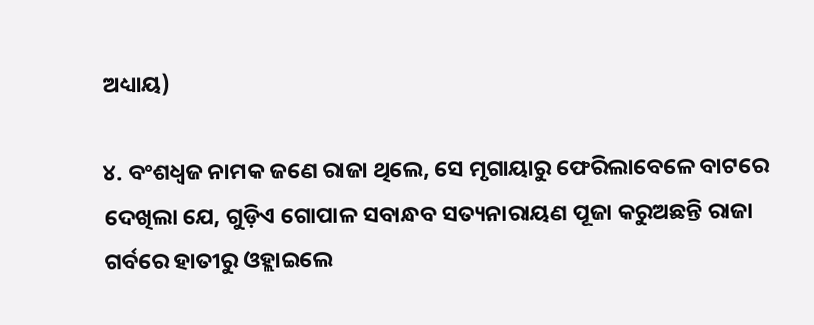ଅଧ୍ୟାୟ)

୪. ବଂଶଧ୍ୱଜ ନାମକ ଜଣେ ରାଜା ଥିଲେ, ସେ ମୃଗାୟାରୁ ଫେରିଲାବେଳେ ବାଟରେ ଦେଖିଲା ଯେ, ଗୁଡ଼ିଏ ଗୋପାଳ ସବାନ୍ଧବ ସତ୍ୟନାରାୟଣ ପୂଜା କରୁଅଛନ୍ତି ରାଜା ଗର୍ବରେ ହାତୀରୁ ଓହ୍ଲାଇଲେ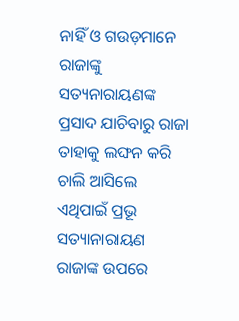ନାହିଁ ଓ ଗଉଡ଼ମାନେ ରାଜାଙ୍କୁ ସତ୍ୟନାରାୟଣଙ୍କ ପ୍ରସାଦ ଯାଚିବାରୁ ରାଜା ତାହାକୁ ଲଙ୍ଘନ କରି ଚାଲି ଆସିଲେ ଏଥିପାଇଁ ପ୍ରଭୂ ସତ୍ୟାନାରାୟଣ ରାଜାଙ୍କ ଉପରେ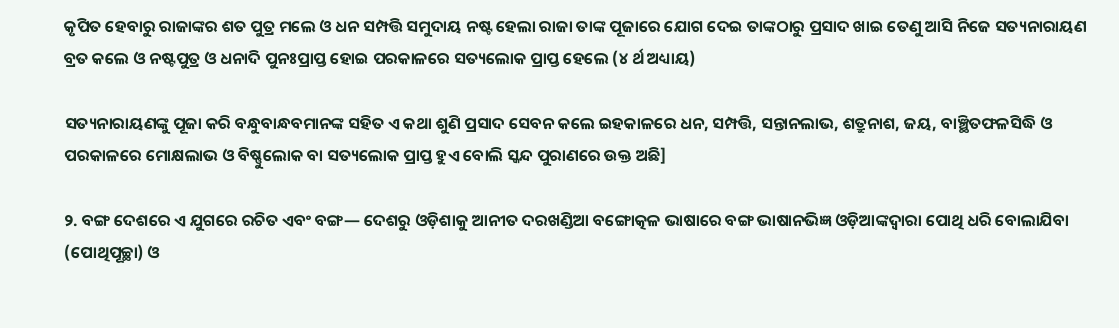କୃପିତ ହେବାରୁ ରାଜାଙ୍କର ଶତ ପୁତ୍ର ମଲେ ଓ ଧନ ସମ୍ପତ୍ତି ସମୁଦାୟ ନଷ୍ଟ ହେଲା ରାଜା ତାଙ୍କ ପୂଜାରେ ଯୋଗ ଦେଇ ତାଙ୍କଠାରୁ ପ୍ରସାଦ ଖାଇ ତେଣୁ ଆସି ନିଜେ ସତ୍ୟନାରାୟଣ ବ୍ରତ କଲେ ଓ ନଷ୍ଟପୁତ୍ର ଓ ଧନାଦି ପୁନଃପ୍ରାପ୍ତ ହୋଇ ପରକାଳରେ ସତ୍ୟଲୋକ ପ୍ରାପ୍ତ ହେଲେ (୪ ର୍ଥ ଅଧ୍ୟାୟ)

ସତ୍ୟନାରାୟଣଙ୍କୁ ପୂଜା କରି ବନ୍ଧୁବାନ୍ଧବମାନଙ୍କ ସହିତ ଏ କଥା ଶୁଣି ପ୍ରସାଦ ସେବନ କଲେ ଇହକାଳରେ ଧନ, ସମ୍ପତ୍ତି, ସନ୍ତାନଲାଭ, ଶତ୍ରୁନାଶ, ଜୟ, ବାଞ୍ଛିତଫଳସିଦ୍ଧି ଓ ପରକାଳରେ ମୋକ୍ଷଲାଭ ଓ ବିଷ୍ଣୁଲୋକ ବା ସତ୍ୟଲୋକ ପ୍ରାପ୍ତ ହୁଏ ବୋଲି ସ୍କନ୍ଦ ପୁରାଣରେ ଉକ୍ତ ଅଛି]

୨. ବଙ୍ଗ ଦେଶରେ ଏ ଯୁଗରେ ରଚିତ ଏବଂ ବଙ୍ଗ— ଦେଶରୁ ଓଡ଼ିଶାକୁ ଆନୀତ ଦରଖଣ୍ଡିଆ ବଙ୍ଗୋତ୍କଳ ଭାଷାରେ ବଙ୍ଗ ଭାଷାନଭିଜ୍ଞ ଓଡ଼ିଆଙ୍କଦ୍ୱାରା ପୋଥି ଧରି ବୋଲାଯିବା (ପୋଥିପୂଚ୍ଛା) ଓ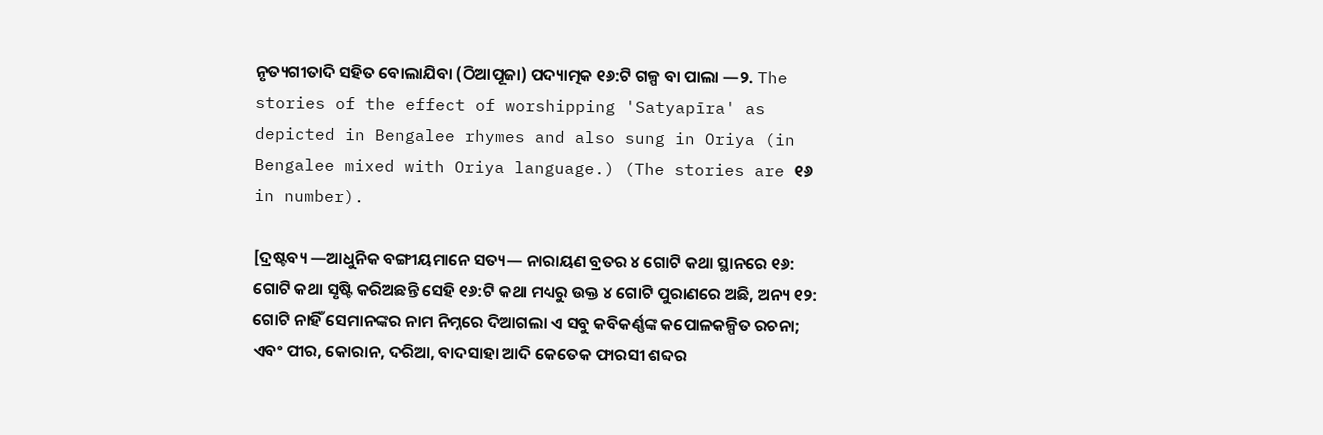ନୃତ୍ୟଗୀତାଦି ସହିତ ବୋଲାଯିବା (ଠିଆପୂଜା) ପଦ୍ୟାତ୍ମକ ୧୬:ଟି ଗଳ୍ପ ବା ପାଲା —୨. The stories of the effect of worshipping 'Satyapīra' as depicted in Bengalee rhymes and also sung in Oriya (in Bengalee mixed with Oriya language.) (The stories are ୧୬ in number).

[ଦ୍ରଷ୍ଟବ୍ୟ —ଆଧୁନିକ ବଙ୍ଗୀୟମାନେ ସତ୍ୟ— ନାରାୟଣ ବ୍ରତର ୪ ଗୋଟି କଥା ସ୍ଥାନରେ ୧୬: ଗୋଟି କଥା ସୃଷ୍ଟି କରିଅଛନ୍ତି ସେହି ୧୬:ଟି କଥା ମଧ୍ୟରୁ ଉକ୍ତ ୪ ଗୋଟି ପୁରାଣରେ ଅଛି, ଅନ୍ୟ ୧୨: ଗୋଟି ନାହିଁ ସେମାନଙ୍କର ନାମ ନିମ୍ନରେ ଦିଆଗଲା ଏ ସବୁ କବିକର୍ଣ୍ଣଙ୍କ କପୋଳକଳ୍ପିତ ରଚନା; ଏବଂ ପୀର, କୋରାନ, ଦରିଆ, ବାଦସାହା ଆଦି କେତେକ ଫାରସୀ ଶବ୍ଦର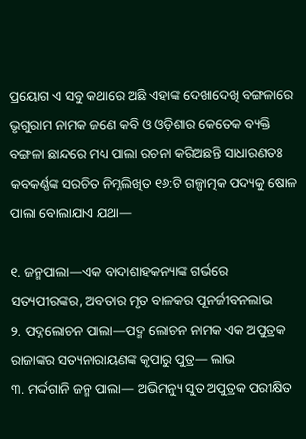ପ୍ରୟୋଗ ଏ ସବୁ କଥାରେ ଅଛି ଏହାଙ୍କ ଦେଖାଦେଖି ବଙ୍ଗଳାରେ ଭୃଗୁରାମ ନାମକ ଜଣେ କବି ଓ ଓଡ଼ିଶାର କେତେକ ବ୍ୟକ୍ତି ବଙ୍ଗଳା ଛାନ୍ଦରେ ମଧ୍ୟ ପାଲା ରଚନା କରିଅଛନ୍ତି ସାଧାରଣତଃ କବକର୍ଣ୍ଣଙ୍କ ସରଚିତ ନିମ୍ନଲିଖିତ ୧୬:ଟି ଗଳ୍ପାତ୍ମକ ପଦ୍ୟକୁ ଷୋଳ ପାଲା ବୋଲାଯାଏ ଯଥା—

୧. ଜନ୍ମପାଲା—ଏକ ବାଦାଶାହକନ୍ୟାଙ୍କ ଗର୍ଭରେ ସତ୍ୟପୀରଙ୍କର, ଅବତାର ମୃତ ବାଳକର ପୂନର୍ଜୀବନଲାଭ
୨. ପଦ୍ନଲୋଚନ ପାଲା—ପଦ୍ମ ଲୋଚନ ନାମକ ଏକ ଅପୁତ୍ରକ ରାଜାଙ୍କର ସତ୍ୟନାରାୟଣଙ୍କ କୃପାରୁ ପୁତ୍ର— ଲାଭ
୩. ମର୍ଦ୍ଦଗାନି ଜନ୍ମ ପାଲା— ଅଭିମନ୍ୟୁ ସୁତ ଅପୁତ୍ରକ ପରୀକ୍ଷିତ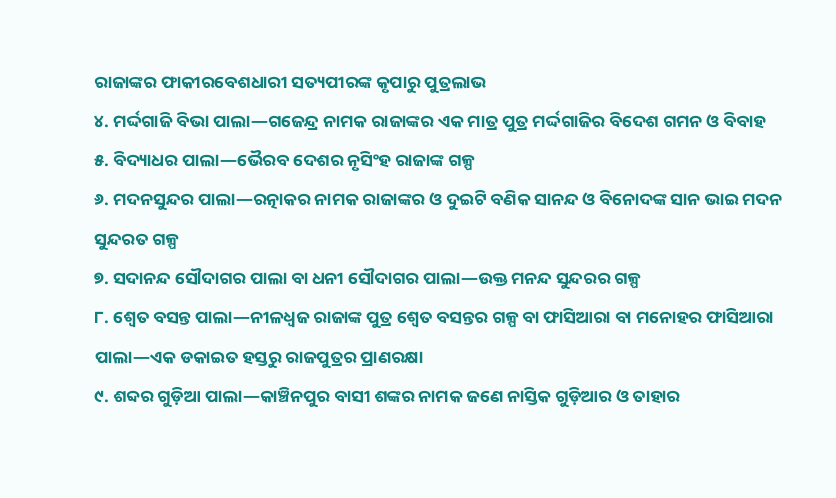ରାଜାଙ୍କର ଫାକୀରବେଶଧାରୀ ସତ୍ୟପୀରଙ୍କ କୃପାରୁ ପୁତ୍ରଲାଭ
୪. ମର୍ଦ୍ଦଗାଜି ବିଭା ପାଲା—ଗଜେନ୍ଦ୍ର ନାମକ ରାଜାଙ୍କର ଏକ ମାତ୍ର ପୁତ୍ର ମର୍ଦ୍ଦଗାଜିର ବିଦେଶ ଗମନ ଓ ବିବାହ
୫. ବିଦ୍ୟାଧର ପାଲା—ଭୈରବ ଦେଶର ନୃସିଂହ ରାଜାଙ୍କ ଗଳ୍ପ
୬. ମଦନସୁନ୍ଦର ପାଲା—ରତ୍ନାକର ନାମକ ରାଜାଙ୍କର ଓ ଦୁଇଟି ବଣିକ ସାନନ୍ଦ ଓ ବିନୋଦଙ୍କ ସାନ ଭାଇ ମଦନ ସୁନ୍ଦରତ ଗଳ୍ପ
୭. ସଦାନନ୍ଦ ସୌଦାଗର ପାଲା ବା ଧନୀ ସୌଦାଗର ପାଲା—ଉକ୍ତ ମନନ୍ଦ ସୁନ୍ଦରର ଗଳ୍ପ
୮. ଶ୍ୱେତ ବସନ୍ତ ପାଲା—ନୀଳଧ୍ୱଜ ରାଜାଙ୍କ ପୁତ୍ର ଶ୍ୱେତ ବସନ୍ତର ଗଳ୍ପ ବା ଫାସିଆରା ବା ମନୋହର ଫାସିଆରା ପାଲା—ଏକ ଡକାଇତ ହସ୍ତରୁ ରାଜପୁତ୍ରର ପ୍ରାଣରକ୍ଷା
୯. ଶବ୍ଦର ଗୁଡ଼ିଆ ପାଲା—କାଞ୍ଚିନପୁର ବାସୀ ଶଙ୍କର ନାମକ ଜଣେ ନାସ୍ତିକ ଗୁଡ଼ିଆର ଓ ତାହାର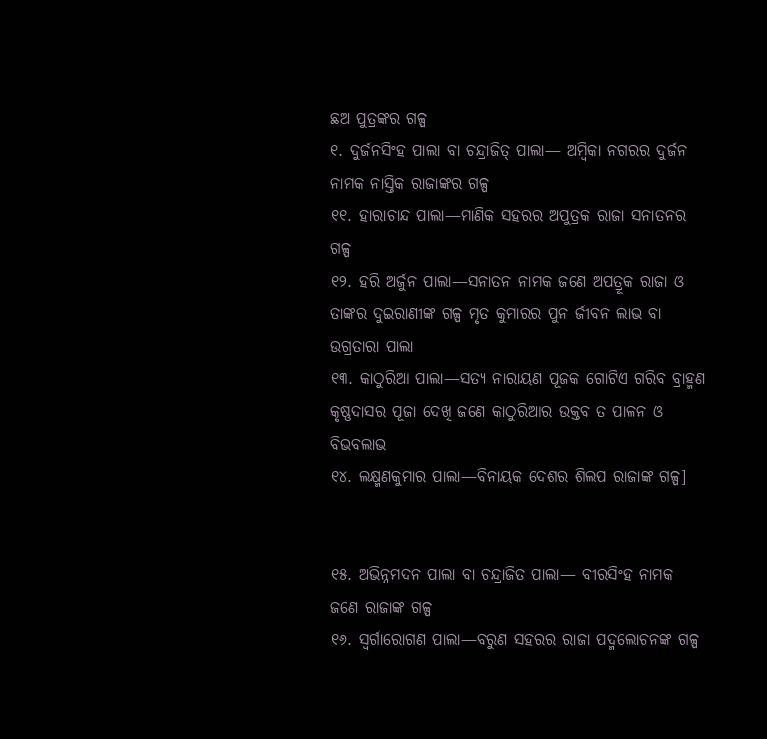ଛଅ ପୁତ୍ରଙ୍କର ଗଳ୍ପ
୧. ଦୁର୍ଜନସିଂହ ପାଲା ବା ଚନ୍ଦ୍ରାଜିତ୍ ପାଲା— ଅମ୍ୱିକା ନଗରର ଦୁର୍ଜନ ନାମକ ନାସ୍ତିକ ରାଜାଙ୍କର ଗଳ୍ପ
୧୧. ହାରାଚାନ୍ଦ ପାଲା—ମାଣିକ ସହରର ଅପୁତ୍ରକ ରାଜା ସନାତନର ଗଳ୍ପ
୧୨. ହରି ଅର୍ଜୁନ ପାଲା—ସନାତନ ନାମକ ଜଣେ ଅପତ୍ରୂକ ରାଜା ଓ ତାଙ୍କର ଦୁଇରାଣୀଙ୍କ ଗଳ୍ପ ମୃତ କୁମାରର ପୁନ ର୍ଜୀବନ ଲାଭ ବା ଉଗ୍ରତାରା ପାଲା
୧୩. କାଠୁରିଆ ପାଲା—ସତ୍ୟ ନାରାୟଣ ପୂଜକ ଗୋଟିଏ ଗରିବ ବ୍ରାହ୍ମଣ କୃଷ୍ଣଦାସର ପୂଜା ଦେଖି ଜଣେ କାଠୁରିଆର ଉକ୍ତବ ତ ପାଳନ ଓ ବିଭବଲାଭ
୧୪. ଲକ୍ଷ୍ମଣକୁମାର ପାଲା—ବିନାୟକ ଦେଶର ଶିଲପ ରାଜାଙ୍କ ଗଳ୍ପ]


୧୫. ଅଭିନ୍ନମଦନ ପାଲା ବା ଚନ୍ଦ୍ରାଜିତ ପାଲା— ବୀରସିଂହ ନାମକ ଜଣେ ରାଜାଙ୍କ ଗଳ୍ପ
୧୬. ସ୍ୱର୍ଗାରୋଗଣ ପାଲା—ବରୁଣ ସହରର ରାଜା ପଦ୍ମଲୋଚନଙ୍କ ଗଳ୍ପ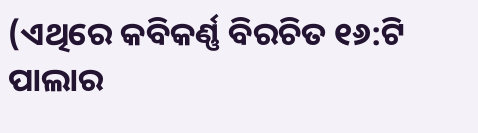(ଏଥିରେ କବିକର୍ଣ୍ଣ ବିରଚିତ ୧୬:ଟି ପାଲାର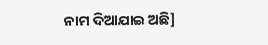ନାମ ଦିଆଯାଇ ଅଛି]